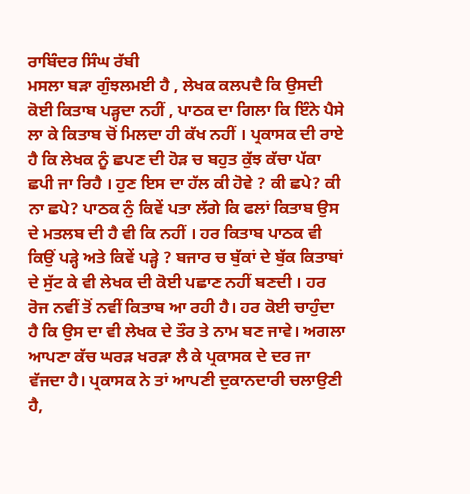ਰਾਬਿੰਦਰ ਸਿੰਘ ਰੱਬੀ
ਮਸਲਾ ਬੜਾ ਗੁੰਝਲਮਈ ਹੈ , ਲੇਖਕ ਕਲਪਦੈ ਕਿ ਉਸਦੀ ਕੋਈ ਕਿਤਾਬ ਪੜ੍ਹਦਾ ਨਹੀਂ , ਪਾਠਕ ਦਾ ਗਿਲਾ ਕਿ ਇੰਨੇ ਪੈਸੇ ਲਾ ਕੇ ਕਿਤਾਬ ਚੋਂ ਮਿਲਦਾ ਹੀ ਕੱਖ ਨਹੀਂ । ਪ੍ਰਕਾਸਕ ਦੀ ਰਾਏ ਹੈ ਕਿ ਲੇਖਕ ਨੂੰ ਛਪਣ ਦੀ ਹੋੜ ਚ ਬਹੁਤ ਕੁੱਝ ਕੱਚਾ ਪੱਕਾ ਛਪੀ ਜਾ ਰਿਹੈ । ਹੁਣ ਇਸ ਦਾ ਹੱਲ ਕੀ ਹੋਵੇ ? ਕੀ ਛਪੇ? ਕੀ ਨਾ ਛਪੇ? ਪਾਠਕ ਨੁੰ ਕਿਵੇਂ ਪਤਾ ਲੱਗੇ ਕਿ ਫਲਾਂ ਕਿਤਾਬ ਉਸ ਦੇ ਮਤਲਬ ਦੀ ਹੈ ਵੀ ਕਿ ਨਹੀਂ । ਹਰ ਕਿਤਾਬ ਪਾਠਕ ਵੀ ਕਿਉਂ ਪੜ੍ਹੇ ਅਤੇ ਕਿਵੇਂ ਪੜ੍ਹੇ ? ਬਜਾਰ ਚ ਬੁੱਕਾਂ ਦੇ ਬੁੱਕ ਕਿਤਾਬਾਂ ਦੇ ਸੁੱਟ ਕੇ ਵੀ ਲੇਖਕ ਦੀ ਕੋਈ ਪਛਾਣ ਨਹੀਂ ਬਣਦੀ । ਹਰ ਰੋਜ ਨਵੀਂ ਤੋਂ ਨਵੀਂ ਕਿਤਾਬ ਆ ਰਹੀ ਹੈ। ਹਰ ਕੋਈ ਚਾਹੁੰਦਾ ਹੈ ਕਿ ਉਸ ਦਾ ਵੀ ਲੇਖਕ ਦੇ ਤੌਰ ਤੇ ਨਾਮ ਬਣ ਜਾਵੇ। ਅਗਲਾ ਆਪਣਾ ਕੱਚ ਘਰੜ ਖਰੜਾ ਲੈ ਕੇ ਪ੍ਰਕਾਸਕ ਦੇ ਦਰ ਜਾ ਵੱਜਦਾ ਹੈ। ਪ੍ਰਕਾਸਕ ਨੇ ਤਾਂ ਆਪਣੀ ਦੁਕਾਨਦਾਰੀ ਚਲਾਉਣੀ ਹੈ,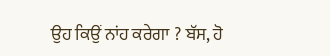ਉਹ ਕਿਉਂ ਨਾਂਹ ਕਰੇਗਾ ? ਬੱਸ, ਹੋ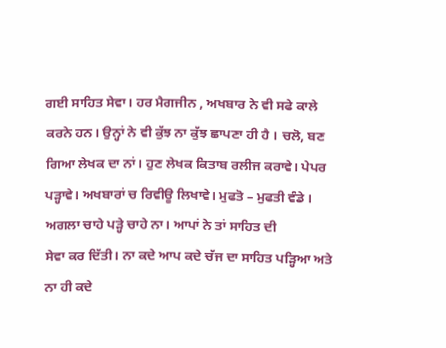ਗਈ ਸਾਹਿਤ ਸੇਵਾ। ਹਰ ਮੈਗਜੀਨ , ਅਖਬਾਰ ਨੇ ਵੀ ਸਫੇ ਕਾਲੇ ਕਰਨੇ ਹਨ। ਉਨ੍ਹਾਂ ਨੇ ਵੀ ਕੁੱਝ ਨਾ ਕੁੱਝ ਛਾਪਣਾ ਹੀ ਹੈ । ਚਲੋ, ਬਣ ਗਿਆ ਲੇਖਕ ਦਾ ਨਾਂ। ਹੁਣ ਲੇਖਕ ਕਿਤਾਬ ਰਲੀਜ ਕਰਾਵੇ। ਪੇਪਰ ਪੜ੍ਹਾਵੇ। ਅਖਬਾਰਾਂ ਚ ਰਿਵੀਊ ਲਿਖਾਵੇ। ਮੁਫਤੋ – ਮੁਫਤੀ ਵੰਡੇ । ਅਗਲਾ ਚਾਹੇ ਪੜ੍ਹੇ ਚਾਹੇ ਨਾ। ਆਪਾਂ ਨੇ ਤਾਂ ਸਾਹਿਤ ਦੀ
ਸੇਵਾ ਕਰ ਦਿੱਤੀ। ਨਾ ਕਦੇ ਆਪ ਕਦੇ ਚੱਜ ਦਾ ਸਾਹਿਤ ਪੜ੍ਹਿਆ ਅਤੇ ਨਾ ਹੀ ਕਦੇ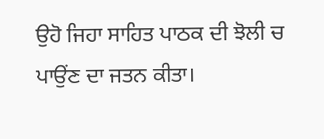ਉਹੋ ਜਿਹਾ ਸਾਹਿਤ ਪਾਠਕ ਦੀ ਝੋਲੀ ਚ ਪਾਉਂਣ ਦਾ ਜਤਨ ਕੀਤਾ।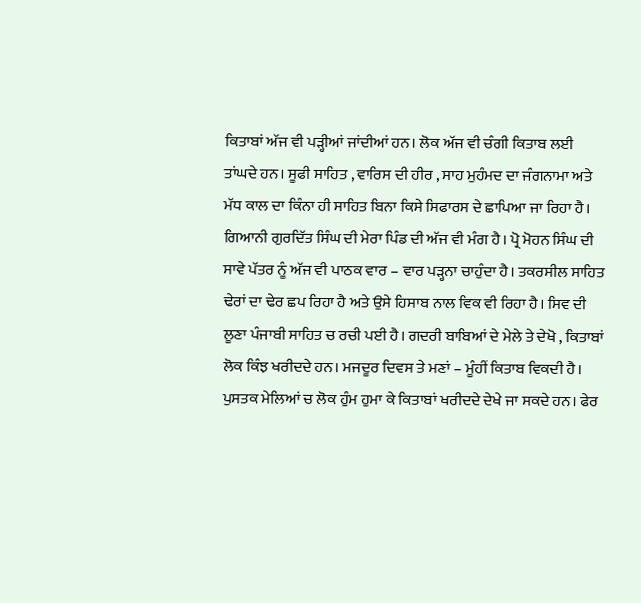ਕਿਤਾਬਾਂ ਅੱਜ ਵੀ ਪੜ੍ਹੀਆਂ ਜਾਂਦੀਆਂ ਹਨ। ਲੋਕ ਅੱਜ ਵੀ ਚੰਗੀ ਕਿਤਾਬ ਲਈ ਤਾਂਘਦੇ ਹਨ। ਸੂਫੀ ਸਾਹਿਤ , ਵਾਰਿਸ ਦੀ ਹੀਰ , ਸਾਹ ਮੁਹੰਮਦ ਦਾ ਜੰਗਨਾਮਾ ਅਤੇ ਮੱਧ ਕਾਲ ਦਾ ਕਿੰਨਾ ਹੀ ਸਾਹਿਤ ਬਿਨਾ ਕਿਸੇ ਸਿਫਾਰਸ ਦੇ ਛਾਪਿਆ ਜਾ ਰਿਹਾ ਹੈ। ਗਿਆਨੀ ਗੁਰਦਿੱਤ ਸਿੰਘ ਦੀ ਮੇਰਾ ਪਿੰਡ ਦੀ ਅੱਜ ਵੀ ਮੰਗ ਹੈ। ਪ੍ਰੋ ਮੋਹਨ ਸਿੰਘ ਦੀ ਸਾਵੇ ਪੱਤਰ ਨੂੰ ਅੱਜ ਵੀ ਪਾਠਕ ਵਾਰ – ਵਾਰ ਪੜ੍ਹਨਾ ਚਾਹੁੰਦਾ ਹੈ। ਤਕਰਸੀਲ ਸਾਹਿਤ ਢੇਰਾਂ ਦਾ ਢੇਰ ਛਪ ਰਿਹਾ ਹੈ ਅਤੇ ਉਸੇ ਹਿਸਾਬ ਨਾਲ ਵਿਕ ਵੀ ਰਿਹਾ ਹੈ। ਸਿਵ ਦੀ ਲੂਣਾ ਪੰਜਾਬੀ ਸਾਹਿਤ ਚ ਰਚੀ ਪਈ ਹੈ। ਗਦਰੀ ਬਾਬਿਆਂ ਦੇ ਮੇਲੇ ਤੇ ਦੇਖੋ , ਕਿਤਾਬਾਂ ਲੋਕ ਕਿੰਝ ਖਰੀਦਦੇ ਹਨ। ਮਜਦੂਰ ਦਿਵਸ ਤੇ ਮਣਾਂ – ਮੂੰਹੀਂ ਕਿਤਾਬ ਵਿਕਦੀ ਹੈ। ਪੁਸਤਕ ਮੇਲਿਆਂ ਚ ਲੋਕ ਹੁੰਮ ਹੁਮਾ ਕੇ ਕਿਤਾਬਾਂ ਖਰੀਦਦੇ ਦੇਖੇ ਜਾ ਸਕਦੇ ਹਨ। ਫੇਰ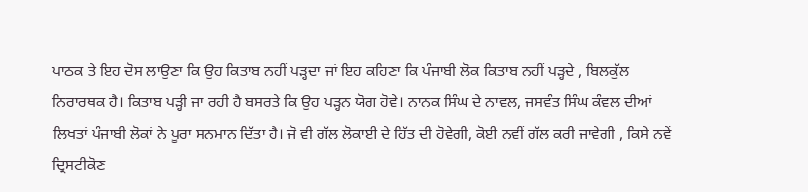ਪਾਠਕ ਤੇ ਇਹ ਦੋਸ ਲਾਉਣਾ ਕਿ ਉਹ ਕਿਤਾਬ ਨਹੀਂ ਪੜ੍ਹਦਾ ਜਾਂ ਇਹ ਕਹਿਣਾ ਕਿ ਪੰਜਾਬੀ ਲੋਕ ਕਿਤਾਬ ਨਹੀਂ ਪੜ੍ਹਦੇ , ਬਿਲਕੁੱਲ ਨਿਰਾਰਥਕ ਹੈ। ਕਿਤਾਬ ਪੜ੍ਹੀ ਜਾ ਰਹੀ ਹੈ ਬਸਰਤੇ ਕਿ ਉਹ ਪੜ੍ਹਨ ਯੋਗ ਹੋਵੇ। ਨਾਨਕ ਸਿੰਘ ਦੇ ਨਾਵਲ, ਜਸਵੰਤ ਸਿੰਘ ਕੰਵਲ ਦੀਆਂ ਲਿਖਤਾਂ ਪੰਜਾਬੀ ਲੋਕਾਂ ਨੇ ਪੂਰਾ ਸਨਮਾਨ ਦਿੱਤਾ ਹੈ। ਜੋ ਵੀ ਗੱਲ ਲੋਕਾਈ ਦੇ ਹਿੱਤ ਦੀ ਹੋਵੇਗੀ, ਕੋਈ ਨਵੀਂ ਗੱਲ ਕਰੀ ਜਾਵੇਗੀ , ਕਿਸੇ ਨਵੇਂ ਦ੍ਰਿਸਟੀਕੋਣ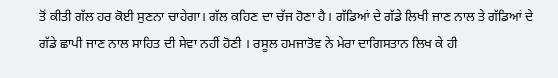ਤੋਂ ਕੀਤੀ ਗੱਲ ਹਰ ਕੋਈ ਸੁਣਨਾ ਚਾਹੇਗਾ। ਗੱਲ ਕਹਿਣ ਦਾ ਚੱਜ ਹੋਣਾ ਹੈ। ਗੱਡਿਆਂ ਦੇ ਗੱਡੇ ਲਿਖੀ ਜਾਣ ਨਾਲ ਤੇ ਗੱਡਿਆਂ ਦੇ ਗੱਡੇ ਛਾਪੀ ਜਾਣ ਨਾਲ ਸਾਹਿਤ ਦੀ ਸੇਵਾ ਨਹੀਂ ਹੋਣੀ । ਰਸੂਲ ਹਮਜਾਤੋਵ ਨੇ ਮੇਰਾ ਦਾਗਿਸਤਾਨ ਲਿਖ ਕੇ ਹੀ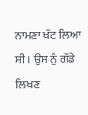ਨਾਮਣਾ ਖੱਟ ਲਿਆ ਸੀ । ਉਸ ਨੁੰ ਗੱਡੇ ਲਿਖਣ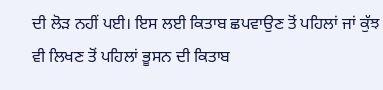ਦੀ ਲੋੜ ਨਹੀਂ ਪਈ। ਇਸ ਲਈ ਕਿਤਾਬ ਛਪਵਾਉਣ ਤੋਂ ਪਹਿਲਾਂ ਜਾਂ ਕੁੱਝ ਵੀ ਲਿਖਣ ਤੋਂ ਪਹਿਲਾਂ ਭੂਸਨ ਦੀ ਕਿਤਾਬ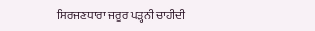ਸਿਰਜਣਧਾਰਾ ਜਰੂਰ ਪੜ੍ਹਨੀ ਚਾਹੀਦੀ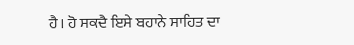ਹੈ। ਹੋ ਸਕਦੈ ਇਸੇ ਬਹਾਨੇ ਸਾਹਿਤ ਦਾ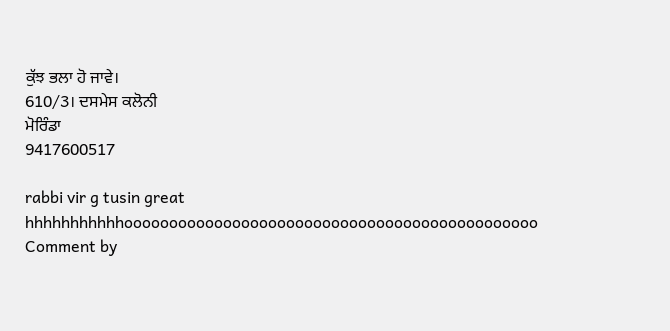ਕੁੱਝ ਭਲਾ ਹੋ ਜਾਵੇ।
610/3। ਦਸਮੇਸ ਕਲੋਨੀ
ਮੋਰਿੰਡਾ
9417600517

rabbi vir g tusin great hhhhhhhhhhhoooooooooooooooooooooooooooooooooooooooooooooo
Comment by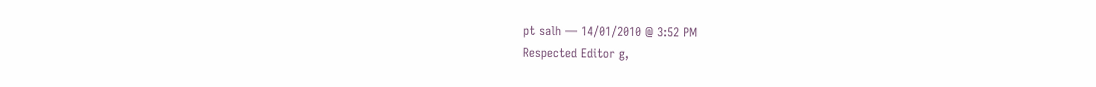pt salh — 14/01/2010 @ 3:52 PM
Respected Editor g,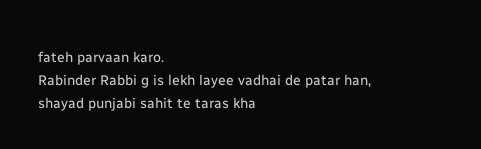fateh parvaan karo.
Rabinder Rabbi g is lekh layee vadhai de patar han, shayad punjabi sahit te taras kha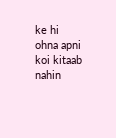ke hi ohna apni koi kitaab nahin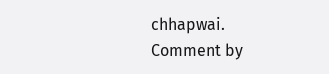chhapwai.
Comment by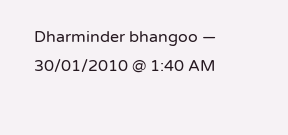Dharminder bhangoo — 30/01/2010 @ 1:40 AM